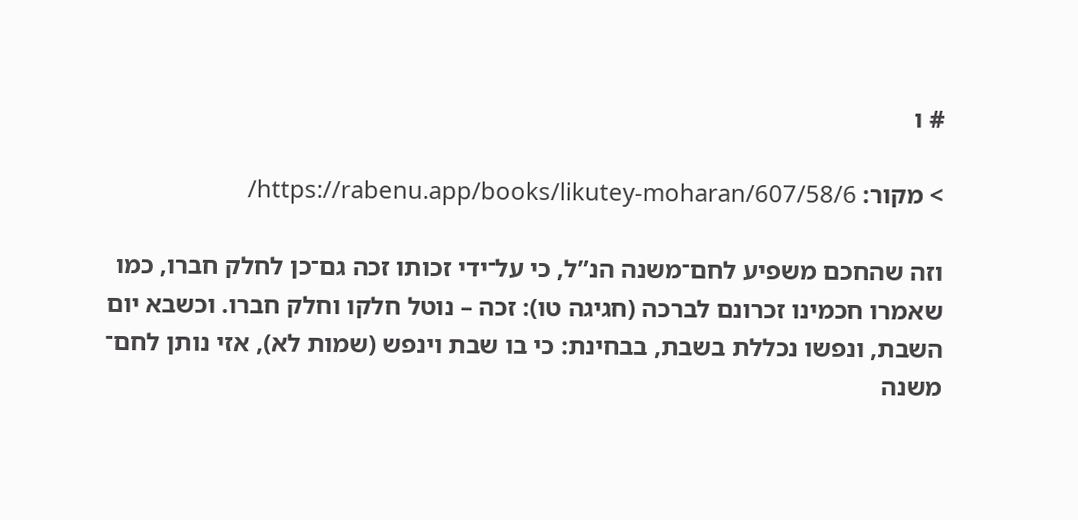# ו

> מקור: https://rabenu.app/books/likutey-moharan/607/58/6/

וזה שהחכם משפיע לחם־משנה הנ”ל, כי על־ידי זכותו זכה גם־כן לחלק חברו, כמו שאמרו חכמינו זכרונם לברכה (חגיגה טו): זכה – נוטל חלקו וחלק חברו. וכשבא יום השבת, ונפשו נכללת בשבת, בבחינת: כי בו שבת וינפש (שמות לא), אזי נותן לחם־ משנה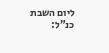ליום השבת כנ”ל: